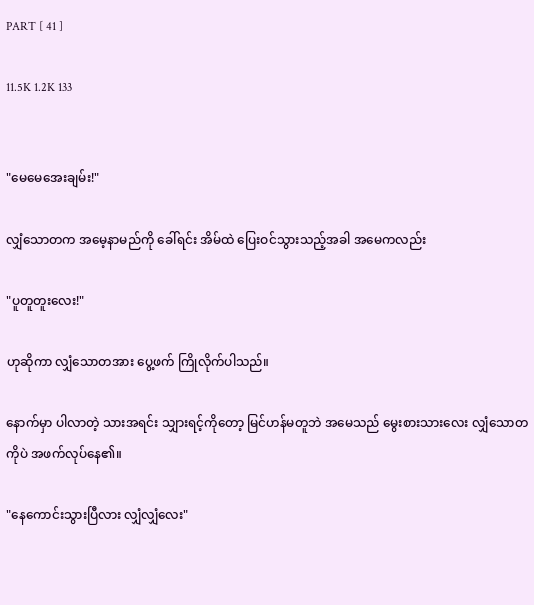PART [ 41 ]

11.5K 1.2K 133


"မေမေအေးချမ်း!"

လျှံသောတက အမေ့နာမည်ကို ခေါ်ရင်း အိမ်ထဲ ပြေးဝင်သွားသည့်အခါ အမေကလည်း

"ပူတူတူးလေး!"

ဟုဆိုကာ လျှံသောတအား ပွေ့ဖက် ကြိုလိုက်ပါသည်။

နောက်မှာ ပါလာတဲ့ သားအရင်း သျှားရင့်ကိုတော့ မြင်ဟန်မတူဘဲ အမေသည် မွေးစားသားလေး လျှံသောတကိုပဲ အဖက်လုပ်နေ၏။

"နေကောင်းသွားပြီလား လျှံလျှံလေး"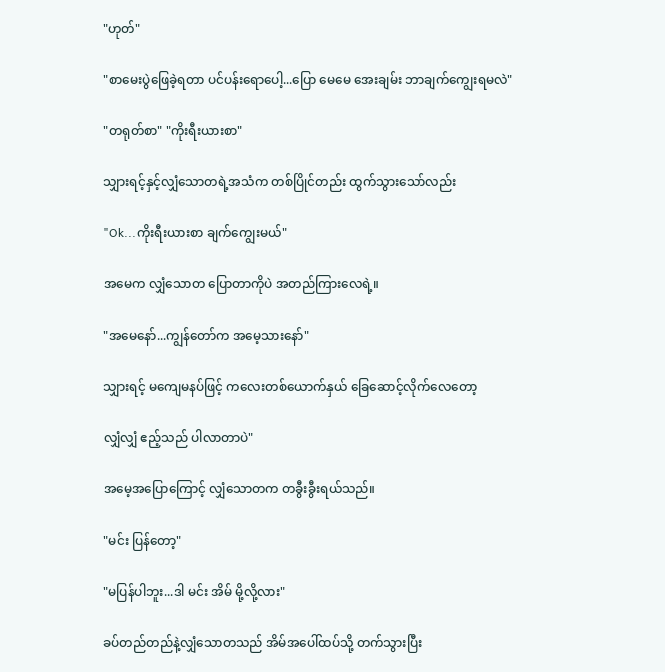"ဟုတ်"

"စာမေးပွဲဖြေခဲ့ရတာ ပင်ပန်းရောပေါ့...ပြော မေမေ အေးချမ်း ဘာချက်ကျွေးရမလဲ"

"တရုတ်စာ" "ကိုးရီးယားစာ"

သျှားရင့်နှင့်လျှံသောတရဲ့အသံက တစ်ပြိုင်တည်း ထွက်သွားသော်လည်း

"Ok...ကိုးရီးယားစာ ချက်ကျွေးမယ်"

အမေက လျှံသောတ ပြောတာကိုပဲ အတည်ကြားလေရဲ့။

"အမေနော်...ကျွန်တော်က အမေ့သားနော်"

သျှားရင့် မကျေမနပ်ဖြင့် ကလေးတစ်ယောက်နှယ် ခြေဆောင့်လိုက်လေတော့

လျှံလျှံ ဧည့်သည် ပါလာတာပဲ"

အမေ့အပြောကြောင့် လျှံသောတက တခွီးခွီးရယ်သည်။

"မင်း ပြန်တော့"

"မပြန်ပါဘူး...ဒါ မင်း အိမ် မို့လို့လား"

ခပ်တည်တည်နဲ့လျှံသောတသည် အိမ်အပေါ်ထပ်သို့ တက်သွားပြီး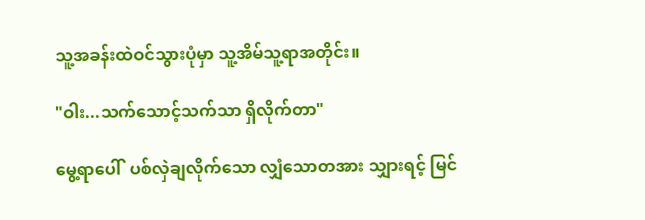သူ့အခန်းထဲဝင်သွားပုံမှာ သူ့အိမ်သူ့ရာအတိုင်း။

"ဝါး...သက်သောင့်သက်သာ ရှိလိုက်တာ"

မွေ့ရာပေါ်  ပစ်လှဲချလိုက်သော လျှံသောတအား သျှားရင့် မြင်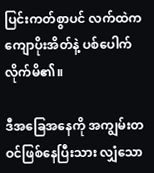ပြင်းကတ်စွာပင် လက်ထဲက ကျောပိုးအိတ်နဲ့ ပစ်ပေါက်လိုက်မိ၏။

ဒီအခြေအနေကို အကျွမ်းတဝင်ဖြစ်နေပြီးသား လျှံသော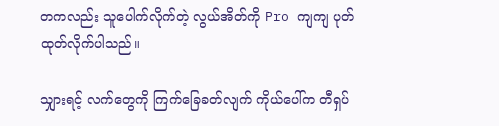တကလည်း သူပေါက်လိုက်တဲ့ လွယ်အိတ်ကို Pro ကျကျ ပုတ်ထုတ်လိုက်ပါသည်။

သျှားရင့် လက်တွေကို ကြက်ခြေခတ်လျက် ကိုယ်ပေါ်က တီရှပ်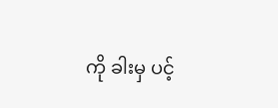ကို ခါးမှ ပင့်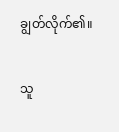ချွတ်လိုက်၏။

သူ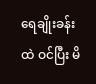ရေချိုးခန်းထဲ ဝင်ပြီး မိ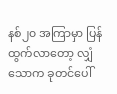နစ်၂၀ အကြာမှာ ပြန်ထွက်လာတော့ လျှံသောက ခုတင်ပေါ်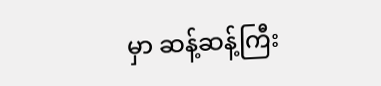မှာ ဆန့်ဆန့်ကြီး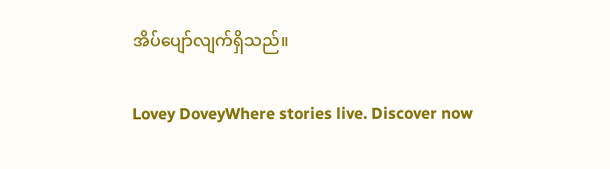အိပ်ပျော်လျက်ရှိသည်။

Lovey DoveyWhere stories live. Discover now